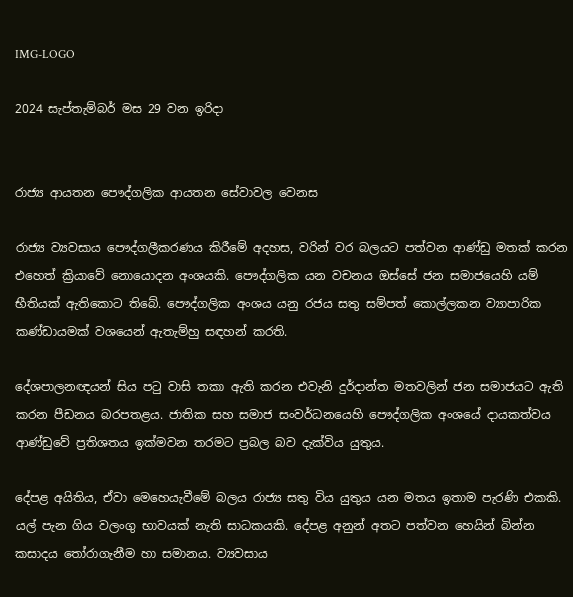IMG-LOGO

2024 සැප්තැම්බර් මස 29 වන ඉරිදා


රාජ්‍ය ආයතන පෞද්ගලික ආයතන සේවාවල වෙනස

රාජ්‍ය ව්‍යවසාය පෞද්ගලීකරණය කිරීමේ අදහස, වරින් වර බලයට පත්වන ආණ්ඩු මතක් කරන එහෙත් ක්‍රියාවේ නොයොදන අංශයකි. පෞද්ගලික යන වචනය ඔස්සේ ජන සමාජයෙහි යම් භීතියක් ඇතිකොට තිබේ. පෞද්ගලික අංශය යනු රජය සතු සම්පත් කොල්ලකන ව්‍යාපාරික කණ්ඩායමක් වශයෙන් ඇතැම්හු සඳහන් කරති.

දේශපාලනඥයන් සිය පටු වාසි තකා ඇති කරන එවැනි දුර්දාන්ත මතවලින් ජන සමාජයට ඇති කරන පීඩනය බරපතළය. ජාතික සහ සමාජ සංවර්ධනයෙහි පෞද්ගලික අංශයේ දායකත්වය ආණ්ඩුවේ ප්‍රතිශතය ඉක්මවන තරමට ප්‍රබල බව දැක්විය යුතුය.

දේපළ අයිතිය, ඒවා මෙහෙයැවීමේ බලය රාජ්‍ය සතු විය යුතුය යන මතය ඉතාම පැරණි එකකි. යල් පැන ගිය වලංගු භාවයක් නැති සාධකයකි. දේපළ අනුන් අතට පත්වන හෙයින් බින්න කසාදය තෝරාගැනීම හා සමානය. ව්‍යවසාය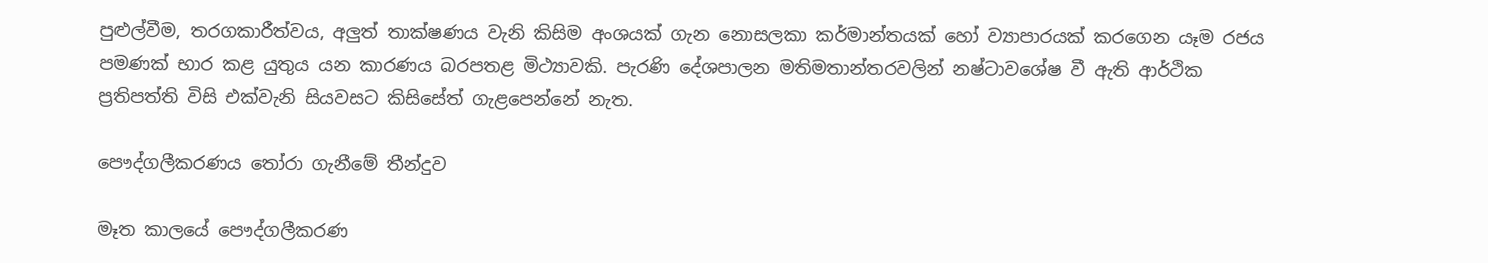පුළුල්වීම, තරගකාරීත්වය, අලුත් තාක්ෂණය වැනි කිසිම අංශයක් ගැන නොසලකා කර්මාන්තයක් හෝ ව්‍යාපාරයක් කරගෙන යෑම රජය පමණක් භාර කළ යුතුය යන කාරණය බරපතළ මිථ්‍යාවකි. පැරණි දේශපාලන මතිමතාන්තරවලින් නෂ්ටාවශේෂ වී ඇති ආර්ථික ප්‍රතිපත්ති විසි එක්වැනි සියවසට කිසිසේත් ගැළපෙන්නේ නැත.

පෞද්ගලීකරණය තෝරා ගැනීමේ තීන්දුව

මෑත කාලයේ පෞද්ගලීකරණ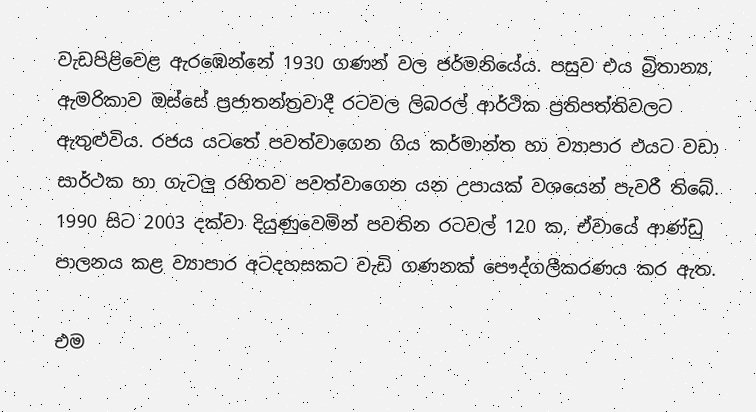වැඩපිළිවෙළ ඇරඹෙන්නේ 1930 ගණන් වල ජර්මනියේය. පසුව එය බ්‍රිතාන්‍ය, ඇමරිකාව ඔස්සේ ප්‍රජාතන්ත්‍රවාදී රටවල ලිබරල් ආර්ථික ප්‍රතිපත්තිවලට ඇතුළුවිය. රජය යටතේ පවත්වාගෙන ගිය කර්මාන්ත හා ව්‍යාපාර එයට වඩා සාර්ථක හා ගැටලු රහිතව පවත්වාගෙන යන උපායක් වශයෙන් පැවරී තිබේ. 1990 සිට 2003 දක්වා දියුණුවෙමින් පවතින රටවල් 120 ක, ඒවායේ ආණ්ඩු පාලනය කළ ව්‍යාපාර අටදහසකට වැඩි ගණනක් පෞද්ගලීකරණය කර ඇත.

එම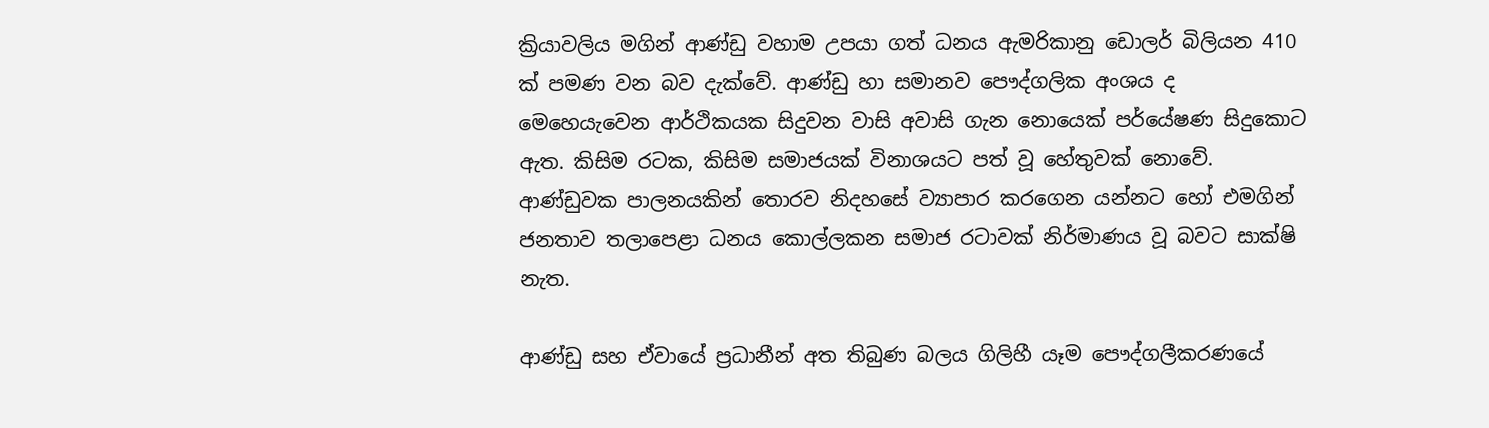ක්‍රියාවලිය මගින් ආණ්ඩු වහාම උපයා ගත් ධනය ඇමරිකානු ඩොලර් බිලියන 410 ක් පමණ වන බව දැක්වේ. ආණ්ඩු හා සමානව පෞද්ගලික අංශය ද මෙහෙයැවෙන ආර්ථිකයක සිදුවන වාසි අවාසි ගැන නොයෙක් පර්‌යේෂණ සිදුකොට ඇත. කිසිම රටක, කිසිම සමාජයක් විනාශයට පත් වූ හේතුවක් නොවේ. ආණ්ඩුවක පාලනයකින් තොරව නිදහසේ ව්‍යාපාර කරගෙන යන්නට හෝ එමගින් ජනතාව තලාපෙළා ධනය කොල්ලකන සමාජ රටාවක් නිර්මාණය වූ බවට සාක්ෂි නැත.

ආණ්ඩු සහ ඒවායේ ප්‍රධානීන් අත තිබුණ බලය ගිලිහී යෑම පෞද්ගලීකරණයේ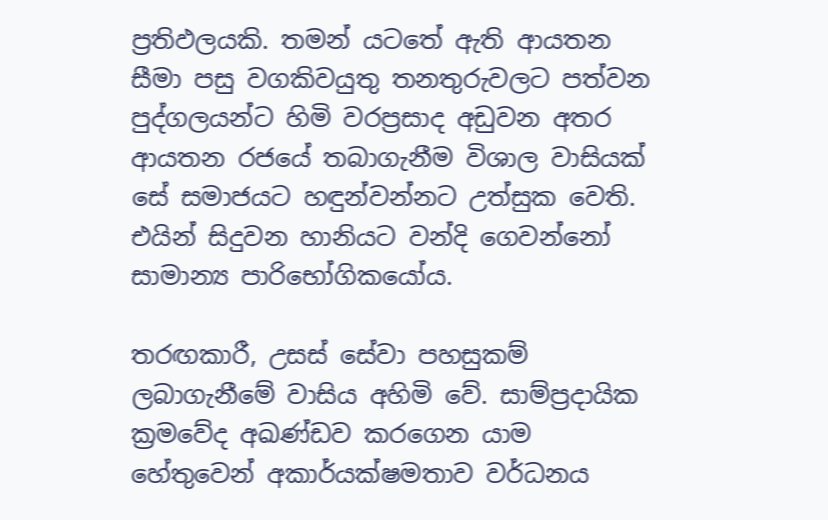ප්‍රතිඵලයකි. තමන් යටතේ ඇති ආයතන සීමා පසු වගකිවයුතු තනතුරුවලට පත්වන පුද්ගලයන්ට හිමි වරප්‍රසාද අඩුවන අතර ආයතන රජයේ තබාගැනීම විශාල වාසියක් සේ සමාජයට හඳුන්වන්නට උත්සුක වෙති. එයින් සිදුවන හානියට වන්දි ගෙවන්නෝ සාමාන්‍ය පාරිභෝගිකයෝය.

තරඟකාරී, උසස් සේවා පහසුකම් ලබාගැනීමේ වාසිය අහිමි වේ. සාම්ප්‍රදායික ක්‍රමවේද අඛණ්ඩව කරගෙන යාම හේතුවෙන් අකාර්යක්ෂමතාව වර්ධනය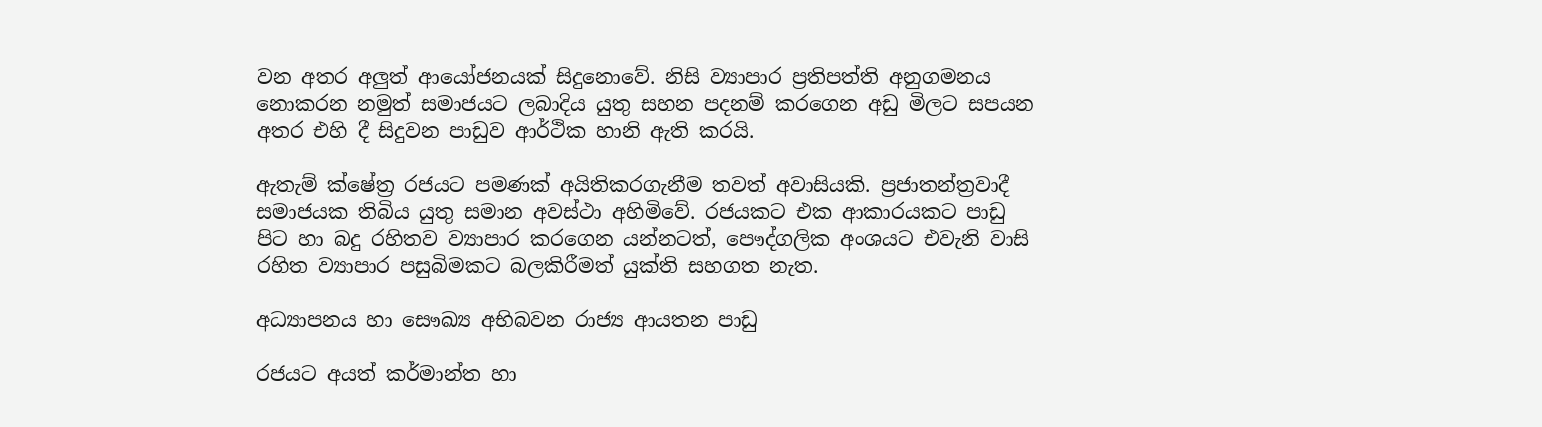වන අතර අලුත් ආයෝජනයක් සිදුනොවේ. නිසි ව්‍යාපාර ප්‍රතිපත්ති අනුගමනය නොකරන නමුත් සමාජයට ලබාදිය යුතු සහන පදනම් කරගෙන අඩු මිලට සපයන අතර එහි දී සිදුවන පාඩුව ආර්ථික හානි ඇති කරයි.

ඇතැම් ක්ෂේත්‍ර රජයට පමණක් අයිතිකරගැනීම තවත් අවාසියකි. ප්‍රජාතන්ත්‍රවාදී සමාජයක තිබිය යුතු සමාන අවස්ථා අහිමිවේ. රජයකට එක ආකාරයකට පාඩු පිට හා බදු රහිතව ව්‍යාපාර කරගෙන යන්නටත්, පෞද්ගලික අංශයට එවැනි වාසි රහිත ව්‍යාපාර පසුබිමකට බලකිරීමත් යුක්ති සහගත නැත.

අධ්‍යාපනය හා සෞඛ්‍ය අභිබවන රාජ්‍ය ආයතන පාඩු

රජයට අයත් කර්මාන්ත හා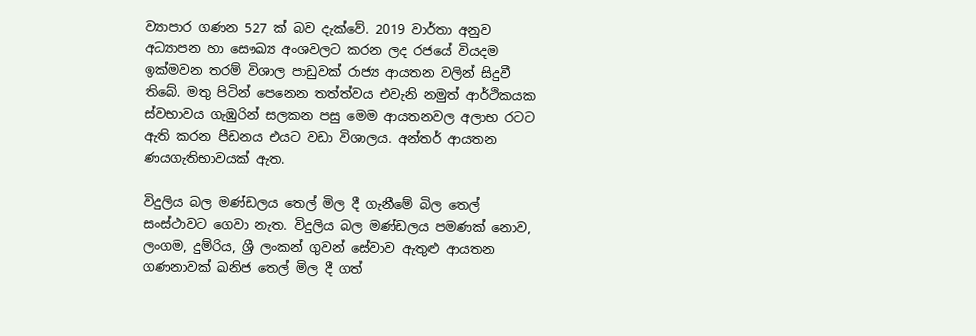ව්‍යාපාර ගණන 527 ක් බව දැක්වේ. 2019 වාර්තා අනුව අධ්‍යාපන හා සෞඛ්‍ය අංශවලට කරන ලද රජයේ වියදම ඉක්මවන තරම් විශාල පාඩුවක් රාජ්‍ය ආයතන වලින් සිදුවී තිබේ. මතු පිටින් පෙනෙන තත්ත්වය එවැනි නමුත් ආර්ථිකයක ස්වභාවය ගැඹුරින් සලකන පසු මෙම ආයතනවල අලාභ රටට ඇති කරන පීඩනය එයට වඩා විශාලය. අන්තර් ආයතන ණයගැතිභාවයක් ඇත.

විදුලිය බල මණ්ඩලය තෙල් මිල දී ගැනීමේ බිල තෙල් සංස්ථාවට ගෙවා නැත. විදුලිය බල මණ්ඩලය පමණක් නොව, ලංගම, දුම්රිය, ශ්‍රී ලංකන් ගුවන් සේවාව ඇතුළු ආයතන ගණනාවක් ඛනිජ තෙල් මිල දී ගත්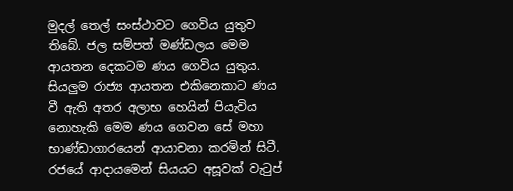මුදල් තෙල් සංස්ථාවට ගෙවිය යුතුව තිබේ. ජල සම්පත් මණ්ඩලය මෙම ආයතන දෙකටම ණය ගෙවිය යුතුය. සියලුම රාජ්‍ය ආයතන එකිනෙකාට ණය වී ඇති අතර අලාභ හෙයින් පියැවිය නොහැකි මෙම ණය ගෙවන සේ මහා භාණ්ඩාගාරයෙන් ආයාචනා කරමින් සිටී. රජයේ ආදායමෙන් සියයට අසූවක් වැටුප්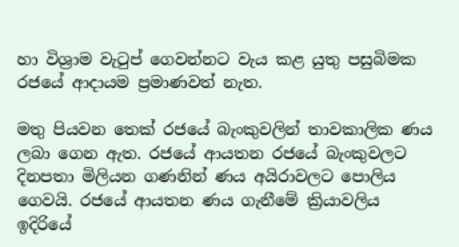හා විශ්‍රාම වැටුප් ගෙවන්නට වැය කළ යුතු පසුබිමක රජයේ ආදායම ප්‍රමාණවත් නැත.

මතු පියවන තෙක් රජයේ බැංකුවලින් තාවකාලික ණය ලබා ගෙන ඇත. රජයේ ආයතන රජයේ බැංකුවලට දිනපතා මිලියන ගණනින් ණය අයිරාවලට පොලිය ගෙවයි. රජයේ ආයතන ණය ගැනීමේ ක්‍රියාවලිය ඉදිරියේ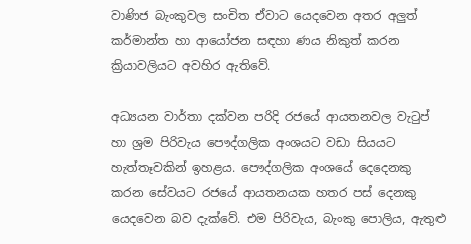වාණිජ බැංකුවල සංචිත ඒවාට යෙදවෙන අතර අලුත් කර්මාන්ත හා ආයෝජන සඳහා ණය නිකුත් කරන ක්‍රියාවලියට අවහිර ඇතිවේ.

අධ්‍යයන වාර්තා දක්වන පරිදි රජයේ ආයතනවල වැටුප් හා ශ්‍රම පිරිවැය පෞද්ගලික අංශයට වඩා සියයට හැත්තෑවකින් ඉහළය. පෞද්ගලික අංශයේ දෙදෙනකු කරන සේවයට රජයේ ආයතනයක හතර පස් දෙනකු යෙදවෙන බව දැක්වේ. එම පිරිවැය, බැංකු පොලිය, ඇතුළු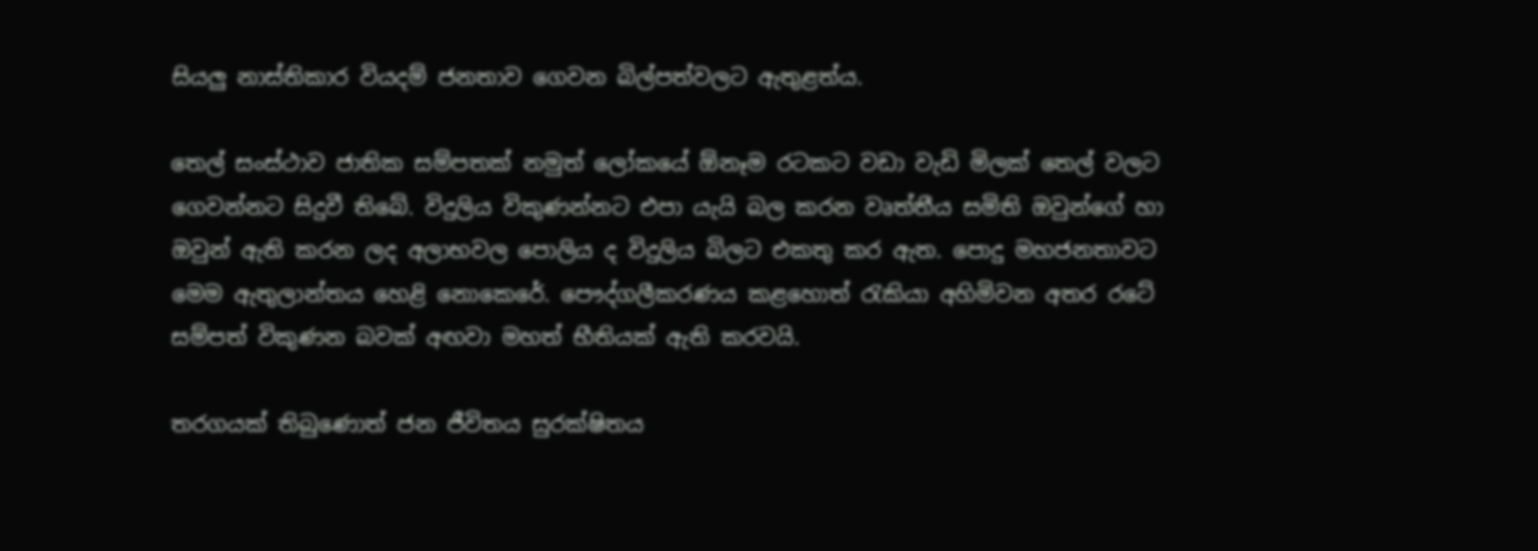සියලු නාස්තිකාර වියදම් ජනතාව ගෙවන බිල්පත්වලට ඇතුළත්ය.

තෙල් සංස්ථාව ජාතික සම්පතක් නමුත් ලෝකයේ ඕනෑම රටකට වඩා වැඩි මිලක් තෙල් වලට ගෙවන්නට සිදුවී තිබේ. විදුලිය විකුණන්නට එපා යැයි බල කරන වෘත්තීය සමිති ඔවුන්ගේ හා ඔවුන් ඇති කරන ලද අලාභවල පොලිය ද විදුලිය බිලට එකතු කර ඇත. පොදු මහජනතාවට මෙම ඇතුලාන්තය හෙළි නොකෙරේ. පෞද්ගලීකරණය කළහොත් රැකියා අහිමිවන අතර රටේ සම්පත් විකුණන බවක් අඟවා මහත් භීතියක් ඇති කරවයි.

තරගයක් තිබුණොත් ජන ජීවිතය සුරක්ෂිතය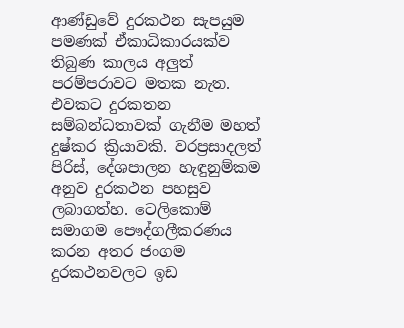ආණ්ඩුවේ දුරකථන සැපයුම පමණක් ඒකාධිකාරයක්ව තිබුණ කාලය අලුත් පරම්පරාවට මතක නැත. එවකට දුරකතන සම්බන්ධතාවක් ගැනීම මහත් දුෂ්කර ක්‍රියාවකි. වරප්‍රසාදලත් පිරිස්, දේශපාලන හැඳුනුම්කම අනුව දුරකථන පහසුව ලබාගත්හ. ටෙලිකොම් සමාගම පෞද්ගලීකරණය කරන අතර ජංගම දුරකථනවලට ඉඩ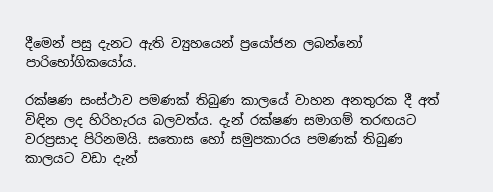දීමෙන් පසු දැනට ඇති ව්‍යුහයෙන් ප්‍රයෝජන ලබන්නෝ පාරිභෝගිකයෝය.

රක්ෂණ සංස්ථාව පමණක් තිබුණ කාලයේ වාහන අනතුරක දී අත් විඳින ලද හිරිහැරය බලවත්ය. දැන් රක්ෂණ සමාගම් තරඟයට වරප්‍රසාද පිරිනමයි. සතොස හෝ සමුපකාරය පමණක් තිබුණ කාලයට වඩා දැන්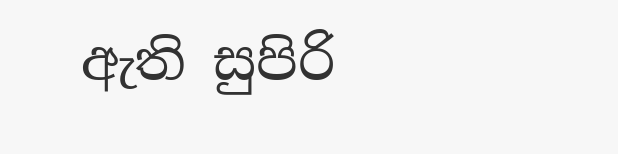ඇති සුපිරි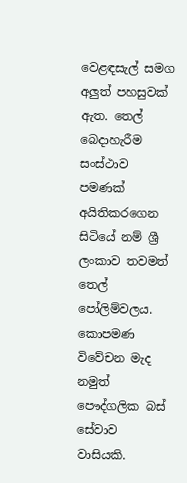වෙළඳසැල් සමග අලුත් පහසුවක් ඇත. තෙල් බෙදාහැරීම සංස්ථාව පමණක් අයිතිකරගෙන සිටියේ නම් ශ්‍රී ලංකාව තවමත් තෙල් පෝලිම්වලය. කොපමණ විවේචන මැද නමුත් පෞද්ගලික බස් සේවාව වාසියකි.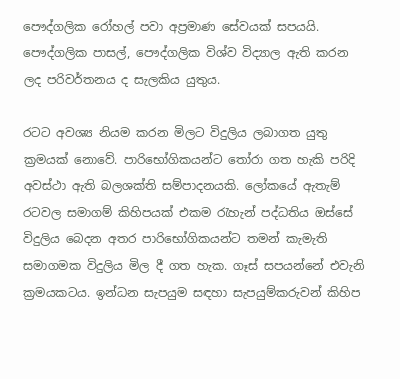පෞද්ගලික රෝහල් පවා අප්‍රමාණ සේවයක් සපයයි. පෞද්ගලික පාසල්, පෞද්ගලික විශ්ව විද්‍යාල ඇති කරන ලද පරිවර්තනය ද සැලකිය යුතුය.

රටට අවශ්‍ය නියම කරන මිලට විදුලිය ලබාගත යුතු ක්‍රමයක් නොවේ. පාරිභෝගිකයන්ට තෝරා ගත හැකි පරිදි අවස්ථා ඇති බලශක්ති සම්පාදනයකි. ලෝකයේ ඇතැම් රටවල සමාගම් කිහිපයක් එකම රැහැන් පද්ධතිය ඔස්සේ විදුලිය බෙදන අතර පාරිභෝගිකයන්ට තමන් කැමැති සමාගමක විදුලිය මිල දී ගත හැක. ගෑස් සපයන්නේ එවැනි ක්‍රමයකටය. ඉන්ධන සැපයුම සඳහා සැපයුම්කරුවන් කිහිප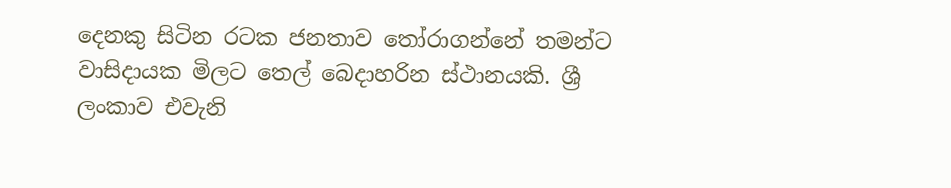දෙනකු සිටින රටක ජනතාව තෝරාගන්නේ තමන්ට වාසිදායක මිලට තෙල් බෙදාහරින ස්ථානයකි. ශ්‍රී ලංකාව එවැනි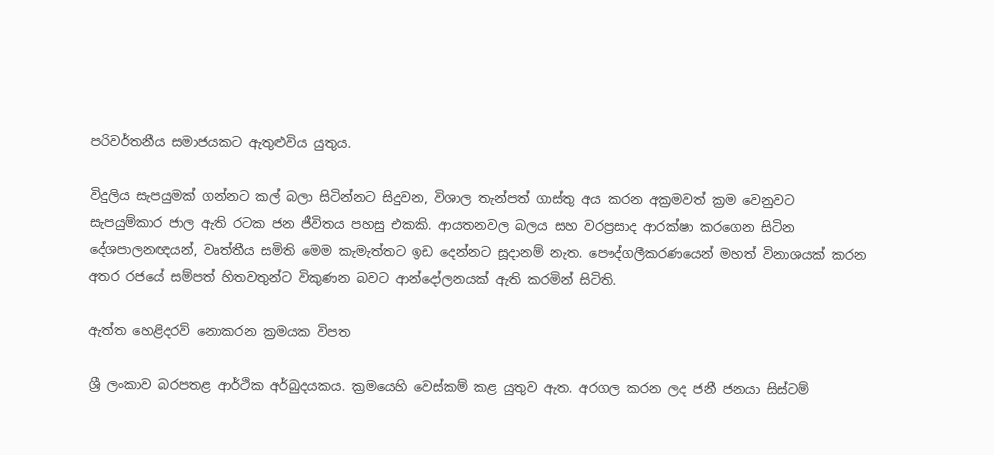පරිවර්තනීය සමාජයකට ඇතුළුවිය යුතුය.

විදුලිය සැපයුමක් ගන්නට කල් බලා සිටින්නට සිදුවන, විශාල තැන්පත් ගාස්තු අය කරන අක්‍රමවත් ක්‍රම වෙනුවට සැපයුම්කාර ජාල ඇති රටක ජන ජීවිතය පහසු එකකි. ආයතනවල බලය සහ වරප්‍රසාද ආරක්ෂා කරගෙන සිටින දේශපාලනඥයන්, වෘත්තීය සමිති මෙම කැමැත්තට ඉඩ දෙන්නට සූදානම් නැත. පෞද්ගලීකරණයෙන් මහත් විනාශයක් කරන අතර රජයේ සම්පත් හිතවතුන්ට විකුණන බවට ආන්දෝලනයක් ඇති කරමින් සිටිති.

ඇත්ත හෙළිදරව් නොකරන ක්‍රමයක විපත

ශ්‍රී ලංකාව බරපතළ ආර්ථික අර්බුදයකය. ක්‍රමයෙහි වෙස්කම් කළ යුතුව ඇත. අරගල කරන ලද ජනී ජනයා සිස්ටම්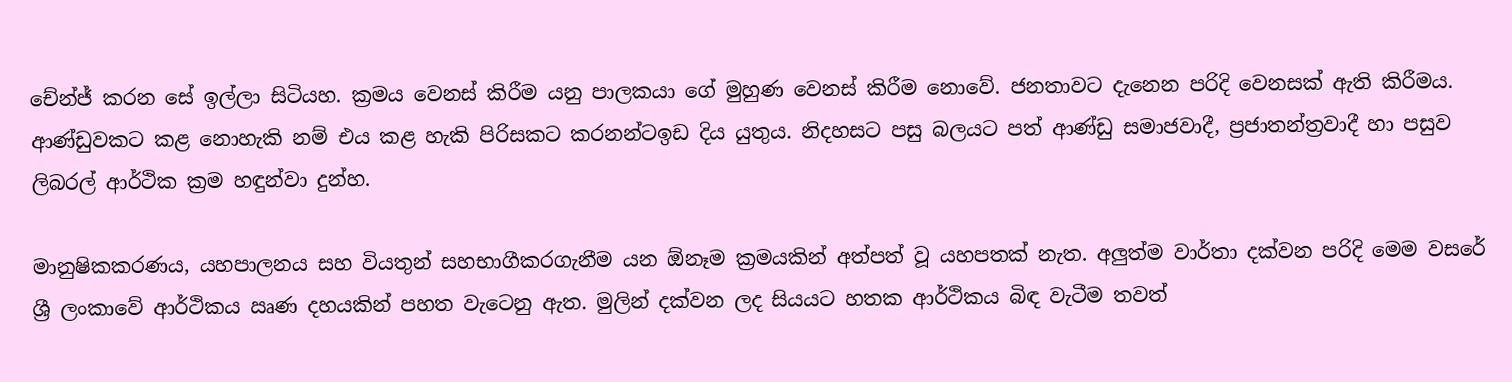චේන්ජ් කරන සේ ඉල්ලා සිටියහ. ක්‍රමය වෙනස් කිරීම යනු පාලකයා ගේ මුහුණ වෙනස් කිරීම නොවේ. ජනතාවට දැනෙන පරිදි වෙනසක් ඇති කිරීමය. ආණ්ඩුවකට කළ නොහැකි නම් එය කළ හැකි පිරිසකට කරනන්ටඉඩ දිය යුතුය. නිදහසට පසු බලයට පත් ආණ්ඩු සමාජවාදී, ප්‍රජාතන්ත්‍රවාදී හා පසුව ලිබරල් ආර්ථික ක්‍රම හඳුන්වා දුන්හ.

මානුෂිකකරණය, යහපාලනය සහ වියතුන් සහභාගීකරගැනීම යන ඕනෑම ක්‍රමයකින් අත්පත් වූ යහපතක් නැත. අලුත්ම වාර්තා දක්වන පරිදි මෙම වසරේ ශ්‍රී ලංකාවේ ආර්ථිකය ඍණ දහයකින් පහත වැටෙනු ඇත. මුලින් දක්වන ලද සියයට හතක ආර්ථිකය බිඳ වැටීම තවත්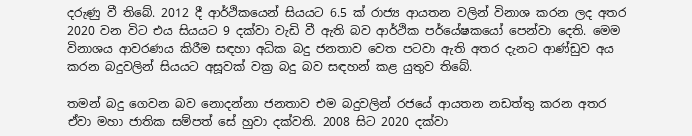දරුණු වී තිබේ. 2012 දී ආර්ථිකයෙන් සියයට 6.5 ක් රාජ්‍ය ආයතන වලින් විනාශ කරන ලද අතර 2020 වන විට එය සියයට 9 දක්වා වැඩි වී ඇති බව ආර්ථික පර්‌යේෂකයෝ පෙන්වා දෙති. මෙම විනාශය ආවරණය කිරීම සඳහා අධික බදු ජනතාව වෙත පටවා ඇති අතර දැනට ආණ්ඩුව අය කරන බදුවලින් සියයට අසූවක් වක්‍ර බදු බව සඳහන් කළ යුතුව තිබේ.

තමන් බදු ගෙවන බව නොදන්නා ජනතාව එම බදුවලින් රජයේ ආයතන නඩත්තු කරන අතර ඒවා මහා ජාතික සම්පත් සේ හුවා දක්වති. 2008 සිට 2020 දක්වා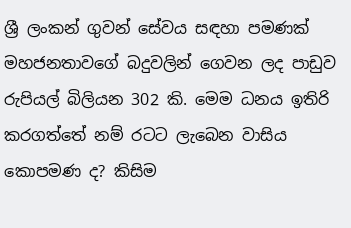ශ්‍රී ලංකන් ගුවන් සේවය සඳහා පමණක් මහජනතාවගේ බදුවලින් ගෙවන ලද පාඩුව රුපියල් බිලියන 302 කි. මෙම ධනය ඉතිරි කරගත්තේ නම් රටට ලැබෙන වාසිය කොපමණ ද? කිසිම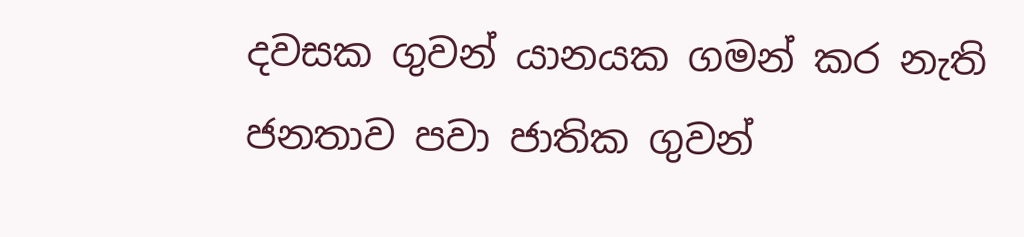දවසක ගුවන් යානයක ගමන් කර නැති ජනතාව පවා ජාතික ගුවන්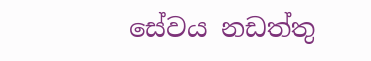සේවය නඩත්තු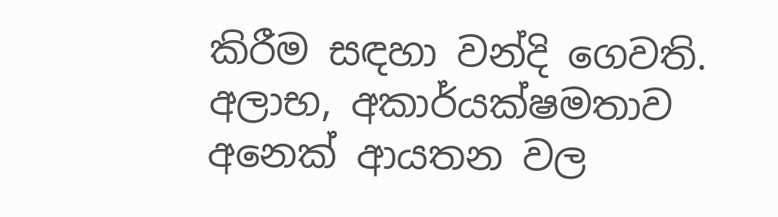කිරීම සඳහා වන්දි ගෙවති. අලාභ, අකාර්යක්ෂමතාව අනෙක් ආයතන වල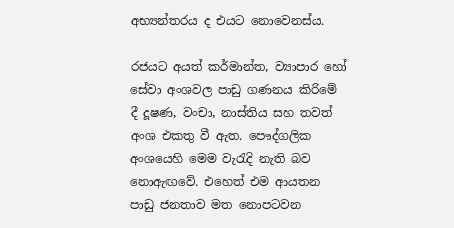අභ්‍යන්තරය ද එයට නොවෙනස්ය.

රජයට අයත් කර්මාන්ත, ව්‍යාපාර හෝ සේවා අංශවල පාඩු ගණනය කිරිමේ දී දූෂණ, වංචා, නාස්තිය සහ තවත් අංශ එකතු වී ඇත. පෞද්ගලික අංශයෙහි මෙම වැරැදි නැති බව නොඇඟවේ. එහෙත් එම ආයතන පාඩු ජනතාව මත නොපටවන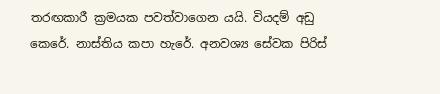තරඟකාරී ක්‍රමයක පවත්වාගෙන යයි. වියදම් අඩු කෙරේ. නාස්තිය කපා හැරේ. අනවශ්‍ය සේවක පිරිස්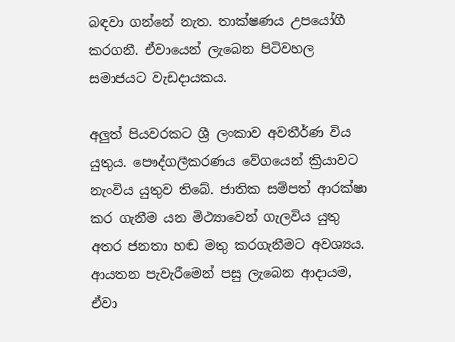බඳවා ගන්නේ නැත. තාක්ෂණය උපයෝගී කරගනී. ඒවායෙන් ලැබෙන පිටිවහල සමාජයට වැඩදායකය.

අලුත් පියවරකට ශ්‍රී ලංකාව අවතීර්ණ විය යුතුය. පෞද්ගලීකරණය වේගයෙන් ක්‍රියාවට නැංවිය යුතුව තිබේ. ජාතික සම්පත් ආරක්ෂා කර ගැනීම යන මිථ්‍යාවෙන් ගැලවිය යුතු අතර ජනතා හඬ මතු කරගැනීමට අවශ්‍යය. ආයතන පැවැරීමෙන් පසු ලැබෙන ආදායම, ඒවා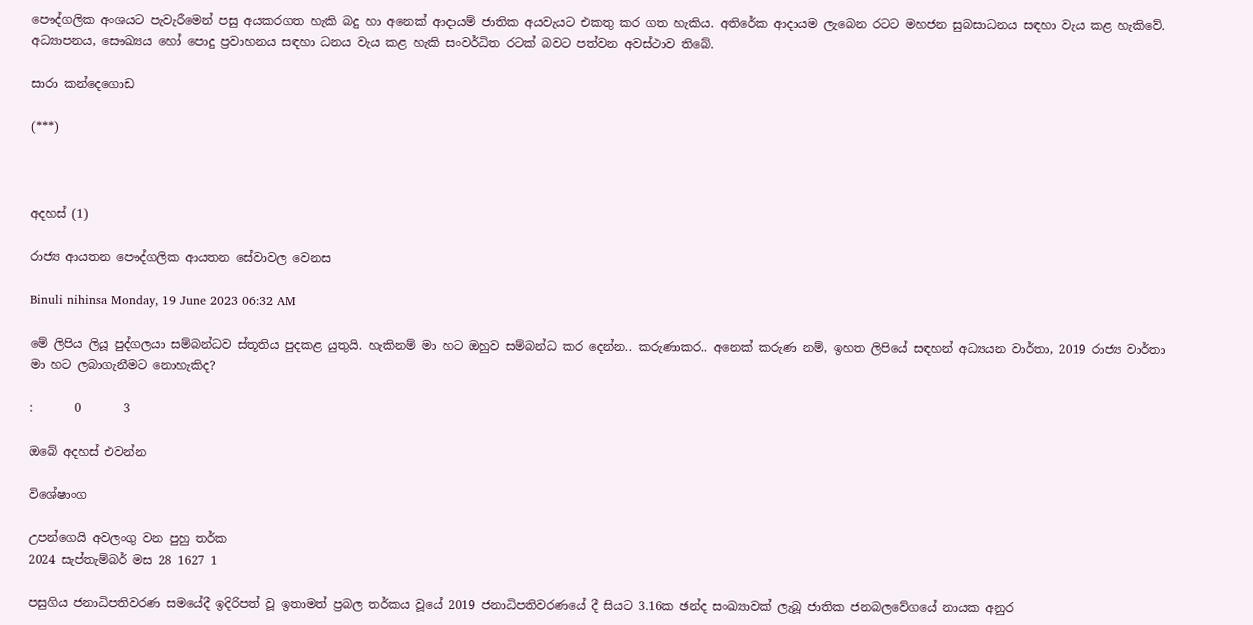පෞද්ගලික අංශයට පැවැරීමෙන් පසු අයකරගත හැකි බදු හා අනෙක් ආදායම් ජාතික අයවැයට එකතු කර ගත හැකිය. අතිරේක ආදායම ලැබෙන රටට මහජන සුබසාධනය සඳහා වැය කළ හැකිවේ. අධ්‍යාපනය, සෞඛ්‍යය හෝ පොදු ප්‍රවාහනය සඳහා ධනය වැය කළ හැකි සංවර්ධිත රටක් බවට පත්වන අවස්ථාව තිබේ.

සාරා කන්දෙගොඩ

(***)



අදහස් (1)

රාජ්‍ය ආයතන පෞද්ගලික ආයතන සේවාවල වෙනස

Binuli nihinsa Monday, 19 June 2023 06:32 AM

මේ ලිපිය ලියූ පුද්ගලයා සම්බන්ධව ස්තූතිය පුදකළ යුතුයි. හැකිනම් මා හට ඔහුව සම්බන්ධ කර දෙන්න.. කරුණාකර.. අනෙක් කරුණ නම්, ඉහත ලිපියේ සඳහන් අධ්‍යයන වාර්තා, 2019 රාජ්‍ය වාර්තා මා හට ලබාගැනීමට නොහැකිද?

:       0       3

ඔබේ අදහස් එවන්න

විශේෂාංග

උපන්ගෙයි අවලංගු වන පුහු තර්ක
2024 සැප්තැම්බර් මස 28 1627 1

පසුගිය ජනාධිපතිවරණ සමයේදී ඉදිරිපත් වූ ඉතාමත් ප්‍රබල තර්කය වූයේ 2019 ජනාධිපතිවරණයේ දී සියට 3.16ක ඡන්ද සංඛ්‍යාවක් ලැබූ ජාතික ජනබලවේගයේ නායක අනුර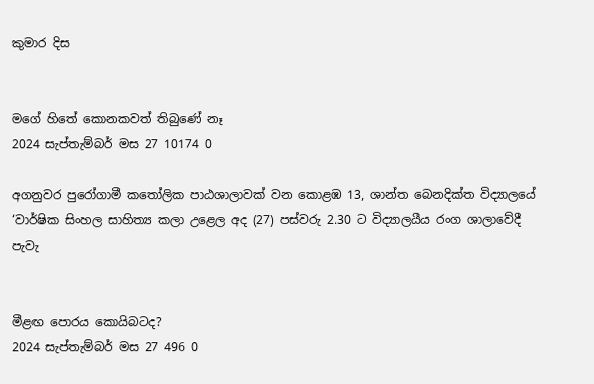කුමාර දිස


මගේ හිතේ කොනකවත් තිබුණේ නෑ
2024 සැප්තැම්බර් මස 27 10174 0

අගනුවර පුරෝගාමී කතෝලික පාඨශාලාවක් වන කොළඹ 13, ශාන්ත බෙනදික්ත විද්‍යාලයේ ‘වාර්ෂික සිංහල සාහිත්‍ය කලා උළෙල අද (27) පස්වරු 2.30 ට විද්‍යාලයීය රංග ශාලාවේදී පැවැ


මීළඟ පොරය කොයිබටද?
2024 සැප්තැම්බර් මස 27 496 0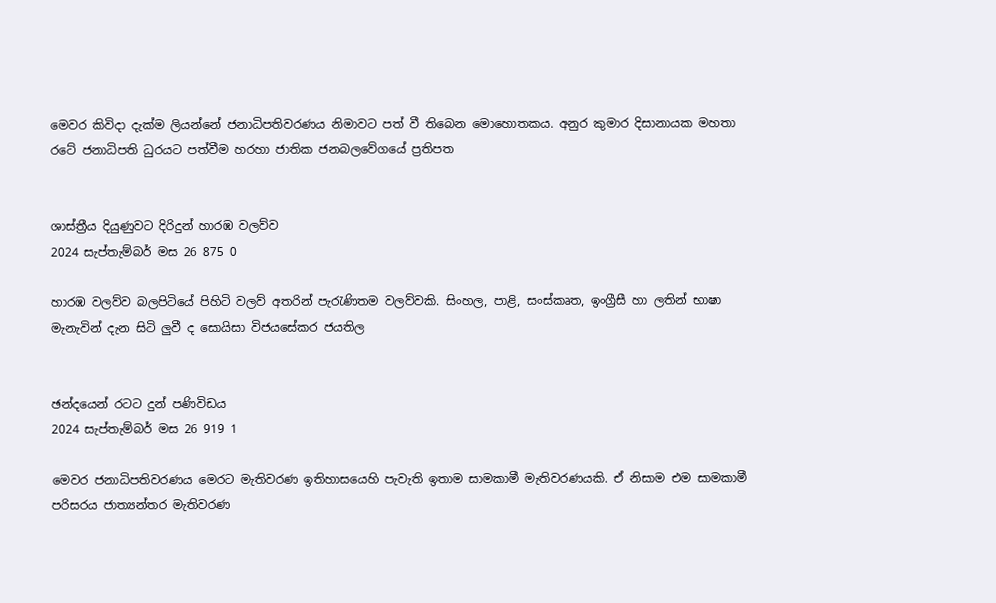මෙවර කිවිදා දැක්ම ලියන්නේ ජනාධිපතිවරණය නිමාවට පත් වී තිබෙන මොහොතකය. අනුර කුමාර දිසානායක මහතා රටේ ජනාධිපති ධුරයට පත්වීම හරහා ජාතික ජනබලවේගයේ ප්‍රතිපත


ශාස්ත්‍රීය දියුණුවට දිරිදුන් හාරඹ වලව්ව
2024 සැප්තැම්බර් මස 26 875 0

හාරඹ වලව්ව බලපිටියේ පිහිටි වලව් අතරින් පැරැණිතම වලව්වකි. සිංහල, පාළි, සංස්කෘත, ඉංග්‍රීසී හා ලතින් භාෂා මැනැවින් දැන සිටි ලු‍වී ද සොයිසා විජයසේකර ජයතිල


ඡන්දයෙන් රටට දුන් පණිවිඩය
2024 සැප්තැම්බර් මස 26 919 1

මෙවර ජනාධිපතිවරණය මෙරට මැතිවරණ ඉතිහාසයෙහි පැවැති ඉතාම සාමකාමී මැතිවරණයකි. ඒ නිසාම එම සාමකාමී පරිසරය ජාත්‍යන්තර මැතිවරණ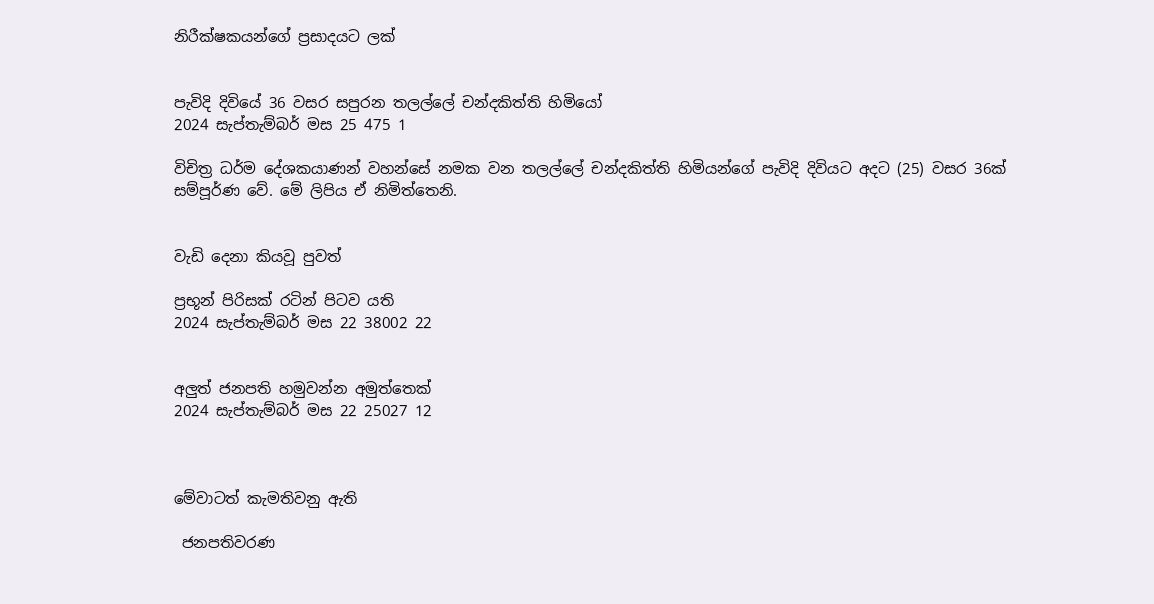නිරීක්ෂකයන්ගේ ප්‍රසාදයට ලක්


පැවිදි දිවියේ 36 වසර සපුරන තලල්ලේ චන්දකිත්ති හිමියෝ
2024 සැප්තැම්බර් මස 25 475 1

විචිත්‍ර ධර්ම දේශකයාණන් වහන්සේ නමක වන තලල්ලේ චන්දකිත්ති හිමියන්ගේ පැවිදි දිවියට අදට (25) වසර 36ක් සම්පූර්ණ වේ. මේ ලිපිය ඒ නිමිත්තෙනි.


වැඩි දෙනා කියවූ පුවත්

ප්‍රභූන් පිරිසක් රටින් පිටව යති
2024 සැප්තැම්බර් මස 22 38002 22


අලුත් ජනපති හමුවන්න අමුත්තෙක්
2024 සැප්තැම්බර් මස 22 25027 12



මේවාටත් කැමතිවනු ඇති

 ජනපතිවරණ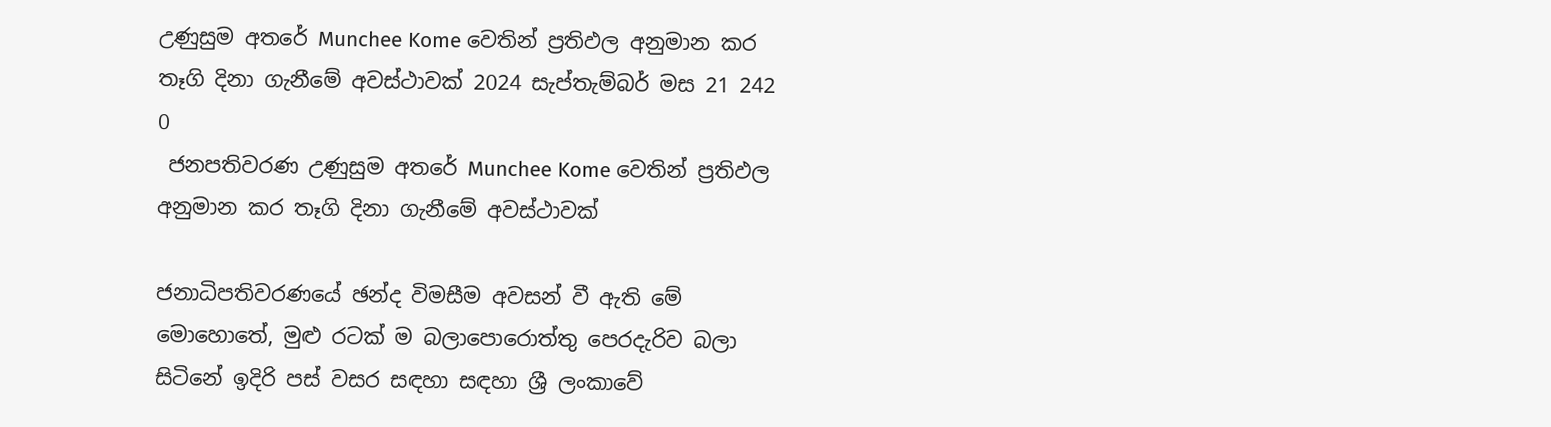උණුසුම අතරේ Munchee Kome වෙතින් ප්‍රතිඵල අනුමාන කර තෑගි දිනා ගැනීමේ අවස්ථාවක් 2024 සැප්තැම්බර් මස 21 242 0
 ජනපතිවරණ උණුසුම අතරේ Munchee Kome වෙතින් ප්‍රතිඵල අනුමාන කර තෑගි දිනා ගැනීමේ අවස්ථාවක්

ජනාධිපතිවරණයේ ඡන්ද විමසීම අවසන් වී ඇති මේ මොහොතේ, මුළු රටක් ම බලාපොරොත්තු පෙරදැරිව බලා සිටිනේ ඉදිරි පස් වසර සඳහා සඳහා ශ්‍රී ලංකාවේ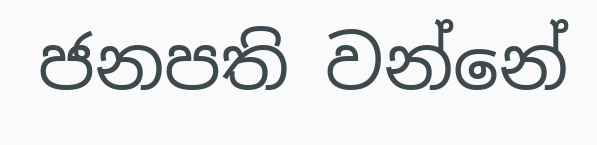ජනපති වන්නේ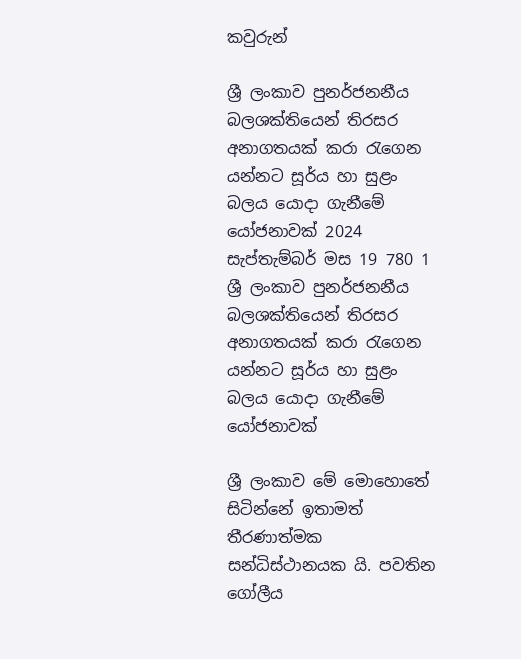කවුරුන්

ශ්‍රී ලංකාව පුනර්ජනනීය බලශක්තියෙන් තිරසර අනාගතයක් කරා රැගෙන යන්නට සූර්ය හා සුළං බලය යොදා ගැනීමේ යෝජනාවක් 2024 සැප්තැම්බර් මස 19 780 1
ශ්‍රී ලංකාව පුනර්ජනනීය බලශක්තියෙන් තිරසර අනාගතයක් කරා රැගෙන යන්නට සූර්ය හා සුළං බලය යොදා ගැනීමේ යෝජනාවක්

ශ්‍රී ලංකාව මේ මොහොතේ සිටින්නේ ඉතාමත් තීරණාත්මක සන්ධිස්ථානයක යි. පවතින ගෝලීය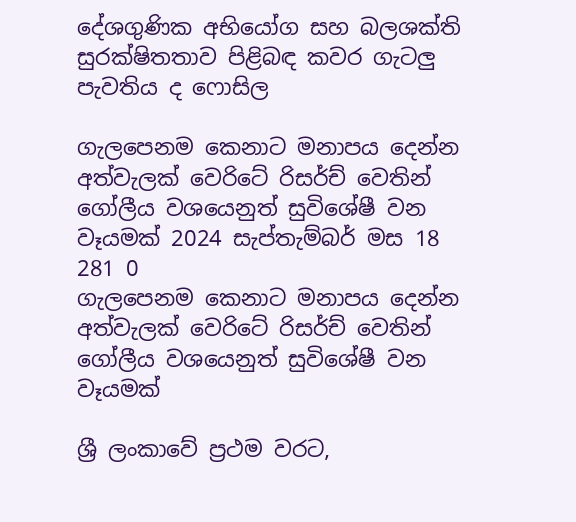දේශගුණික අභියෝග සහ බලශක්ති සුරක්ෂිතතාව පිළිබඳ කවර ගැටලු පැවතිය ද ෆොසිල

ගැලපෙනම කෙනාට මනාපය දෙන්න අත්වැලක් වෙරිටේ රිසර්ච් වෙතින් ගෝලීය වශයෙනුත් සුවිශේෂී වන වෑයමක් 2024 සැප්තැම්බර් මස 18 281 0
ගැලපෙනම කෙනාට මනාපය දෙන්න අත්වැලක් වෙරිටේ රිසර්ච් වෙතින් ගෝලීය වශයෙනුත් සුවිශේෂී වන වෑයමක්

ශ්‍රී ලංකාවේ ප්‍රථම වරට,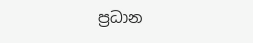ප්‍රධාන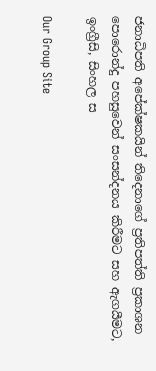ජනාධිපති අපේක්ෂකයින් තිදෙනාගේ ප්‍රතිපත්ති ප්‍රකාශන පොරොන්දු පහසුවෙන් සංසන්දනය කිරීමට සහ ඇගයීමට, ඉංග්‍රීසි, සිංහල ස

Our Group Site